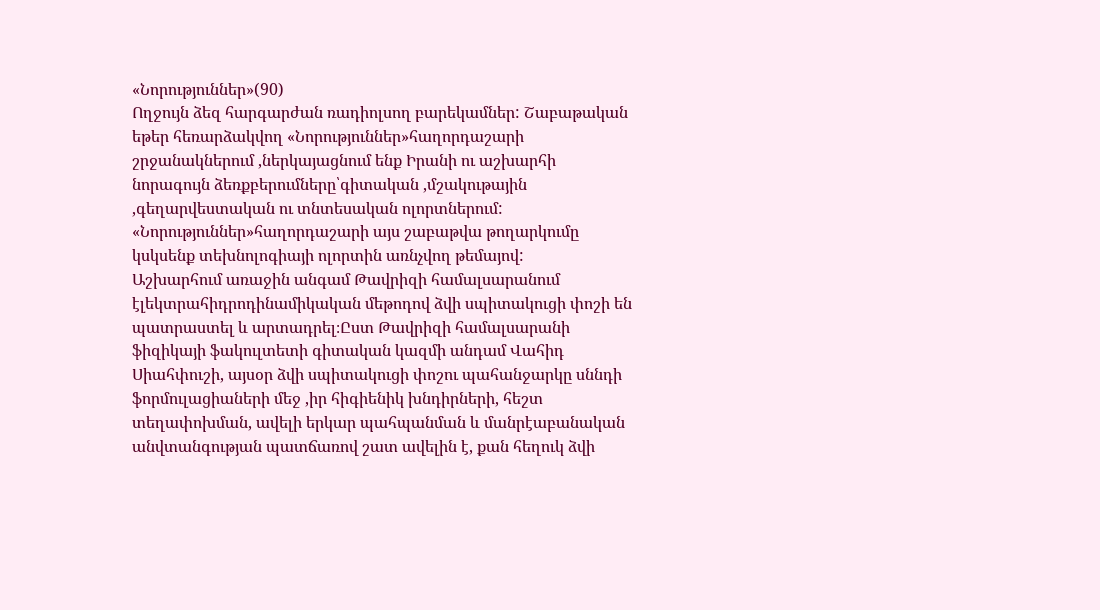«Նորություններ»(90)
Ողջույն ձեզ հարգարժան ռադիոլսող բարեկամներ: Շաբաթական եթեր հեռարձակվող «Նորություններ»հաղորդաշարի շրջանակներում ,ներկայացնում ենք Իրանի ու աշխարհի նորագույն ձեռքբերումները՝գիտական ,մշակութային ,գեղարվեստական ու տնտեսական ոլորտներում:
«Նորություններ»հաղորդաշարի այս շաբաթվա թողարկումը կսկսենք տեխնոլոգիայի ոլորտին առնչվող թեմայով:
Աշխարհում առաջին անգամ Թավրիզի համալսարանում էլեկտրահիդրոդինամիկական մեթոդով ձվի սպիտակուցի փոշի են պատրաստել և արտադրել։Ըստ Թավրիզի համալսարանի ֆիզիկայի ֆակուլտետի գիտական կազմի անդամ Վահիդ Սիահփուշի, այսօր ձվի սպիտակուցի փոշու պահանջարկը սննդի ֆորմուլացիաների մեջ ,իր հիգիենիկ խնդիրների, հեշտ տեղափոխման, ավելի երկար պահպանման և մանրէաբանական անվտանգության պատճառով շատ ավելին է, քան հեղուկ ձվի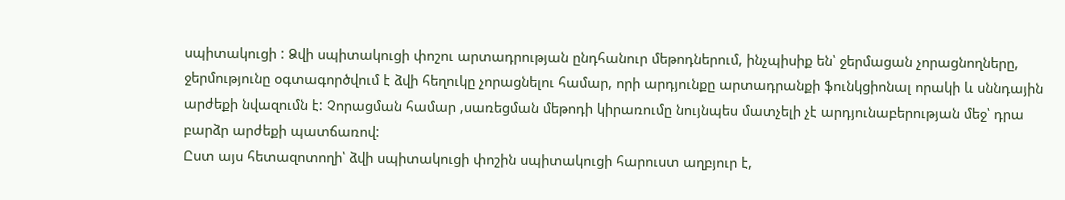սպիտակուցի : Ձվի սպիտակուցի փոշու արտադրության ընդհանուր մեթոդներում, ինչպիսիք են՝ ջերմացան չորացնողները, ջերմությունը օգտագործվում է ձվի հեղուկը չորացնելու համար, որի արդյունքը արտադրանքի ֆունկցիոնալ որակի և սննդային արժեքի նվազումն է: Չորացման համար ,սառեցման մեթոդի կիրառումը նույնպես մատչելի չէ արդյունաբերության մեջ՝ դրա բարձր արժեքի պատճառով:
Ըստ այս հետազոտողի՝ ձվի սպիտակուցի փոշին սպիտակուցի հարուստ աղբյուր է,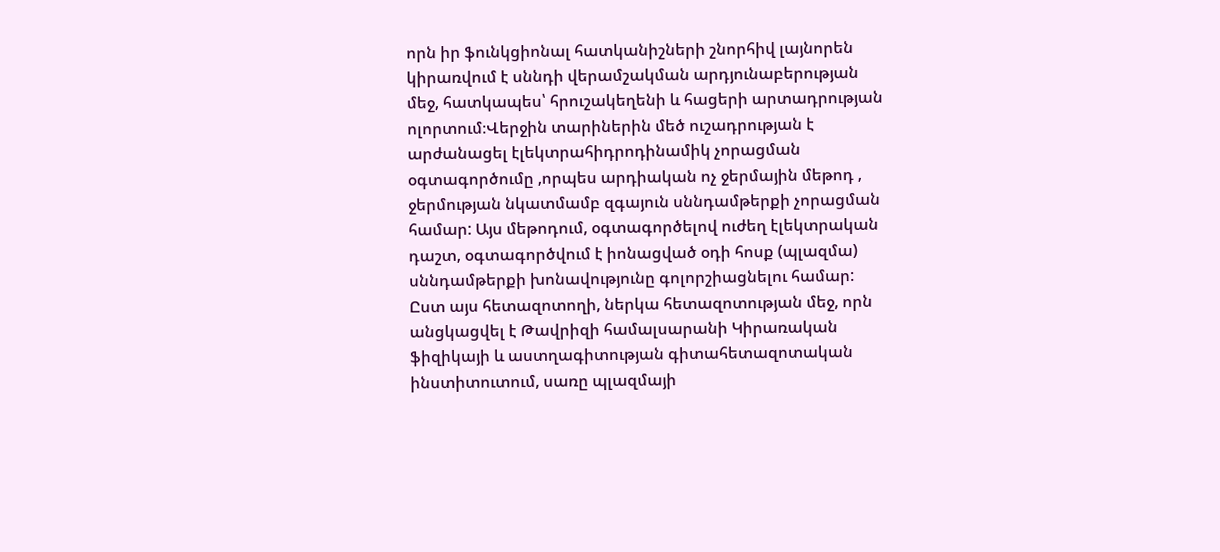որն իր ֆունկցիոնալ հատկանիշների շնորհիվ լայնորեն կիրառվում է սննդի վերամշակման արդյունաբերության մեջ, հատկապես՝ հրուշակեղենի և հացերի արտադրության ոլորտում։Վերջին տարիներին մեծ ուշադրության է արժանացել էլեկտրահիդրոդինամիկ չորացման օգտագործումը ,որպես արդիական ոչ ջերմային մեթոդ , ջերմության նկատմամբ զգայուն սննդամթերքի չորացման համար: Այս մեթոդում, օգտագործելով ուժեղ էլեկտրական դաշտ, օգտագործվում է իոնացված օդի հոսք (պլազմա) սննդամթերքի խոնավությունը գոլորշիացնելու համար:
Ըստ այս հետազոտողի, ներկա հետազոտության մեջ, որն անցկացվել է Թավրիզի համալսարանի Կիրառական ֆիզիկայի և աստղագիտության գիտահետազոտական ինստիտուտում, սառը պլազմայի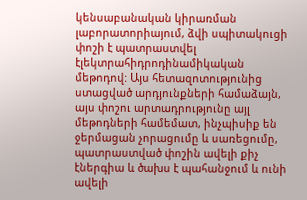կենսաբանական կիրառման լաբորատորիայում, ձվի սպիտակուցի փոշի է պատրաստվել էլեկտրահիդրոդինամիկական մեթոդով: Այս հետազոտությունից ստացված արդյունքների համաձայն, այս փոշու արտադրությունը այլ մեթոդների համեմատ, ինչպիսիք են ջերմացան չորացումը և սառեցումը, պատրաստված փոշին ավելի քիչ էներգիա և ծախս է պահանջում և ունի ավելի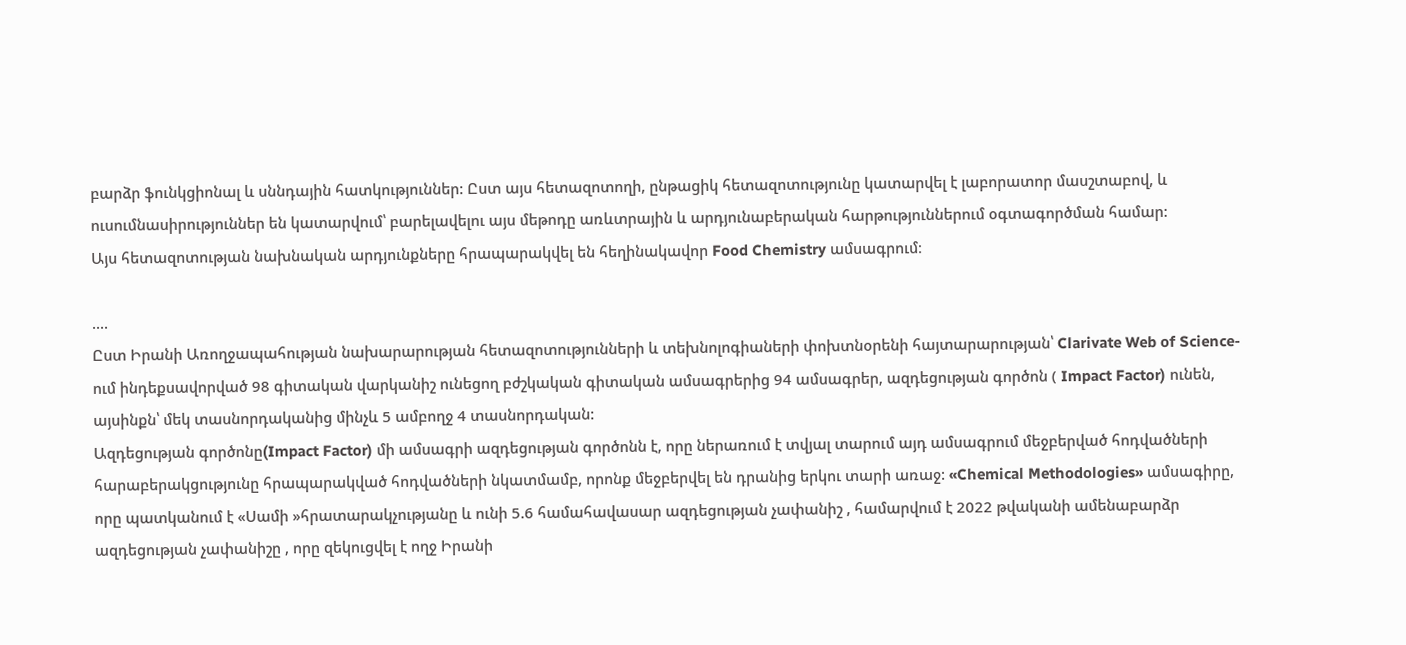բարձր ֆունկցիոնալ և սննդային հատկություններ: Ըստ այս հետազոտողի, ընթացիկ հետազոտությունը կատարվել է լաբորատոր մասշտաբով, և ուսումնասիրություններ են կատարվում՝ բարելավելու այս մեթոդը առևտրային և արդյունաբերական հարթություններում օգտագործման համար:
Այս հետազոտության նախնական արդյունքները հրապարակվել են հեղինակավոր Food Chemistry ամսագրում։

....
Ըստ Իրանի Առողջապահության նախարարության հետազոտությունների և տեխնոլոգիաների փոխտնօրենի հայտարարության՝ Clarivate Web of Science-ում ինդեքսավորված 98 գիտական վարկանիշ ունեցող բժշկական գիտական ամսագրերից 94 ամսագրեր, ազդեցության գործոն ( Impact Factor) ունեն, այսինքն՝ մեկ տասնորդականից մինչև 5 ամբողջ 4 տասնորդական:
Ազդեցության գործոնը(Impact Factor) մի ամսագրի ազդեցության գործոնն է, որը ներառում է տվյալ տարում այդ ամսագրում մեջբերված հոդվածների հարաբերակցությունը հրապարակված հոդվածների նկատմամբ, որոնք մեջբերվել են դրանից երկու տարի առաջ: «Chemical Methodologies» ամսագիրը, որը պատկանում է «Սամի »հրատարակչությանը և ունի 5.6 համահավասար ազդեցության չափանիշ , համարվում է 2022 թվականի ամենաբարձր ազդեցության չափանիշը , որը զեկուցվել է ողջ Իրանի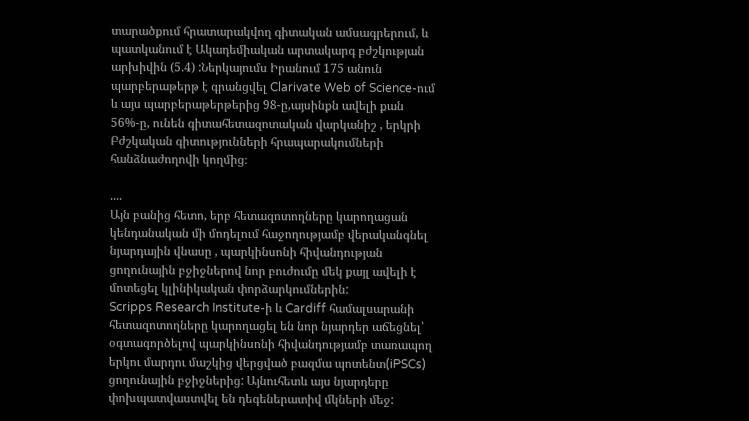տարածքում հրատարակվող գիտական ամսագրերում, և պատկանում է Ակադեմիական արտակարգ բժշկության արխիվին (5.4) :Ներկայումս Իրանում 175 անուն պարբերաթերթ է գրանցվել Clarivate Web of Science-ում և այս պարբերաթերթերից 98-ը,այսինքն ավելի քան 56%-ը, ունեն գիտահետազոտական վարկանիշ , երկրի Բժշկական գիտությունների հրապարակումների հանձնաժողովի կողմից։

....
Այն բանից հետո, երբ հետազոտողները կարողացան կենդանական մի մոդելում հաջողությամբ վերականգնել նյարդային վնասը , պարկինսոնի հիվանդության ցողունային բջիջներով նոր բուժումը մեկ քայլ ավելի է մոտեցել կլինիկական փորձարկումներին:
Scripps Research Institute-ի և Cardiff համալսարանի հետազոտողները կարողացել են նոր նյարդեր աճեցնել՝ օգտագործելով պարկինսոնի հիվանդությամբ տառապող երկու մարդու մաշկից վերցված բազմա պոտենտ(iPSCs) ցողունային բջիջներից: Այնուհետև այս նյարդերը փոխպատվաստվել են դեգեներատիվ մկների մեջ: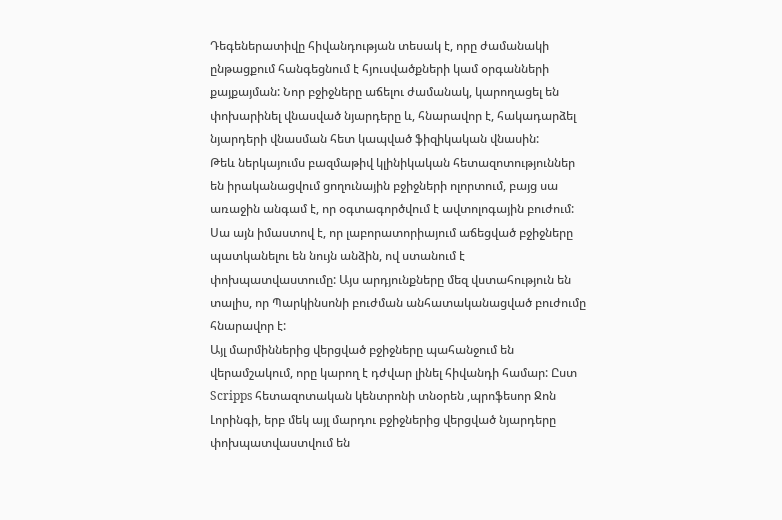Դեգեներատիվը հիվանդության տեսակ է, որը ժամանակի ընթացքում հանգեցնում է հյուսվածքների կամ օրգանների քայքայման: Նոր բջիջները աճելու ժամանակ, կարողացել են փոխարինել վնասված նյարդերը և, հնարավոր է, հակադարձել նյարդերի վնասման հետ կապված ֆիզիկական վնասին:
Թեև ներկայումս բազմաթիվ կլինիկական հետազոտություններ են իրականացվում ցողունային բջիջների ոլորտում, բայց սա առաջին անգամ է, որ օգտագործվում է ավտոլոգային բուժում: Սա այն իմաստով է, որ լաբորատորիայում աճեցված բջիջները պատկանելու են նույն անձին, ով ստանում է փոխպատվաստումը: Այս արդյունքները մեզ վստահություն են տալիս, որ Պարկինսոնի բուժման անհատականացված բուժումը հնարավոր է:
Այլ մարմիններից վերցված բջիջները պահանջում են վերամշակում, որը կարող է դժվար լինել հիվանդի համար: Ըստ Scripps հետազոտական կենտրոնի տնօրեն ,պրոֆեսոր Ջոն Լորինգի, երբ մեկ այլ մարդու բջիջներից վերցված նյարդերը փոխպատվաստվում են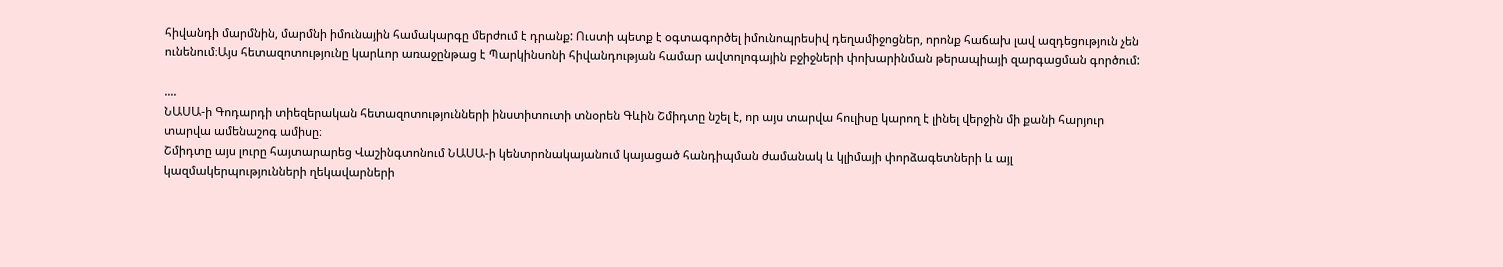հիվանդի մարմնին, մարմնի իմունային համակարգը մերժում է դրանք: Ուստի պետք է օգտագործել իմունոպրեսիվ դեղամիջոցներ, որոնք հաճախ լավ ազդեցություն չեն ունենում։Այս հետազոտությունը կարևոր առաջընթաց է Պարկինսոնի հիվանդության համար ավտոլոգային բջիջների փոխարինման թերապիայի զարգացման գործում:

....
ՆԱՍԱ-ի Գոդարդի տիեզերական հետազոտությունների ինստիտուտի տնօրեն Գևին Շմիդտը նշել է, որ այս տարվա հուլիսը կարող է լինել վերջին մի քանի հարյուր տարվա ամենաշոգ ամիսը։
Շմիդտը այս լուրը հայտարարեց Վաշինգտոնում ՆԱՍԱ-ի կենտրոնակայանում կայացած հանդիպման ժամանակ և կլիմայի փորձագետների և այլ կազմակերպությունների ղեկավարների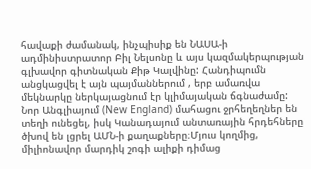հավաքի ժամանակ, ինչպիսիք են ՆԱՍԱ-ի ադմինիստրատոր Բիլ Նելսոնը և այս կազմակերպության գլխավոր գիտնական Քիթ Կալվինը: Հանդիպումն անցկացվել է այն պայմաններում , երբ ամառվա մեկնարկը ներկայացնում էր կլիմայական ճգնաժամը: Նոր Անգլիայում (New England) մահացու ջրհեղեղներ են տեղի ունեցել, իսկ Կանադայում անտառային հրդեհները ծխով են լցրել ԱՄՆ-ի քաղաքները։Մյուս կողմից, միլիոնավոր մարդիկ շոգի ալիքի դիմաց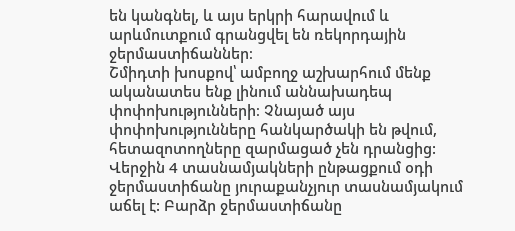են կանգնել, և այս երկրի հարավում և արևմուտքում գրանցվել են ռեկորդային ջերմաստիճաններ։
Շմիդտի խոսքով՝ ամբողջ աշխարհում մենք ականատես ենք լինում աննախադեպ փոփոխությունների։ Չնայած այս փոփոխությունները հանկարծակի են թվում, հետազոտողները զարմացած չեն դրանցից: Վերջին 4 տասնամյակների ընթացքում օդի ջերմաստիճանը յուրաքանչյուր տասնամյակում աճել է: Բարձր ջերմաստիճանը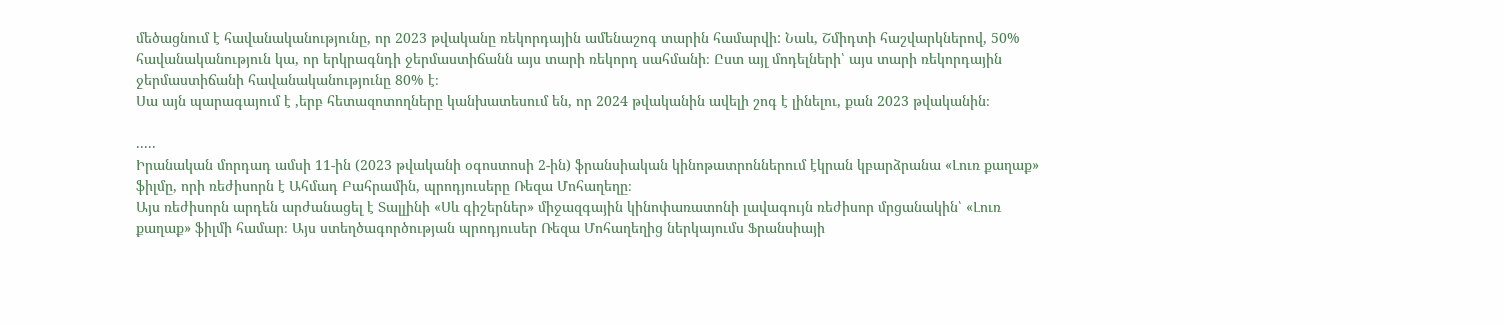մեծացնում է հավանականությունը, որ 2023 թվականը ռեկորդային ամենաշոգ տարին համարվի: Նաև, Շմիդտի հաշվարկներով, 50% հավանականություն կա, որ երկրագնդի ջերմաստիճանն այս տարի ռեկորդ սահմանի։ Ըստ այլ մոդելների՝ այս տարի ռեկորդային ջերմաստիճանի հավանականությունը 80% է։
Սա այն պարագայում է ,երբ հետազոտողները կանխատեսում են, որ 2024 թվականին ավելի շոգ է լինելու, քան 2023 թվականին։

.....
Իրանական մորդադ ամսի 11-ին (2023 թվականի օգոստոսի 2-ին) ֆրանսիական կինոթատրոններում էկրան կբարձրանա «Լուռ քաղաք» ֆիլմը, որի ռեժիսորն է Ահմադ Բահրամին, պրոդյուսերը Ռեզա Մոհաղեղը։
Այս ռեժիսորն արդեն արժանացել է Տալլինի «Սև գիշերներ» միջազգային կինոփառատոնի լավագույն ռեժիսոր մրցանակին՝ «Լուռ քաղաք» ֆիլմի համար։ Այս ստեղծագործության պրոդյուսեր Ռեզա Մոհաղեղից ներկայումս Ֆրանսիայի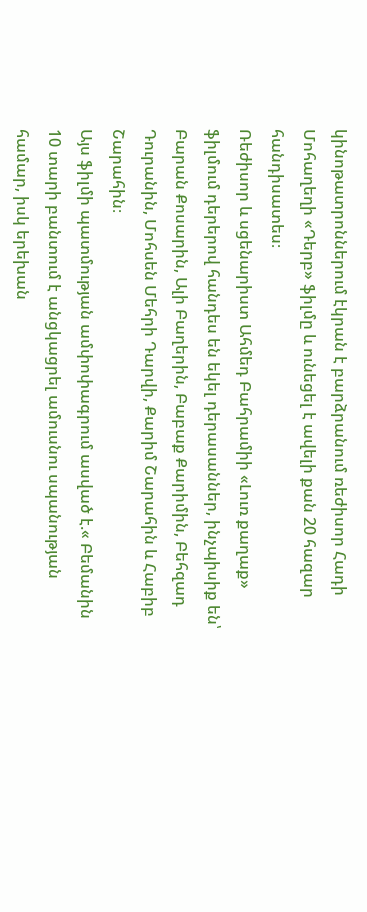կինոթատրոններում էկրան է բարձրանում ռեժիսոր Հադի Մոհաղեղի «Դերբ» ֆիլմը և ունեցել է ավելի քան 20 հազար հանդիսատես։
Ռեժիսոր և սցենարիստ Ահմեդ Բահրամիի «Լուռ քաղաք» ֆիլմում դերերով հանդես են եկել դերասաններ, ինչպիսիք են՝ Բարան Քոսարին, Ալի Բաղերին, Բաբաք Քարիմին, Բեհզադ Դուրանին, Մոհսեն Մեհրի Դարվի, Քարիմ Շարահին և Հաբիբ Շարահին։
Այս ֆիլմի պատմության ամփոփագրում ասված է.« Բեմանին 10 տարի բանտում է անցկացրել ամուսնու սպանության համար, իսկ երեխան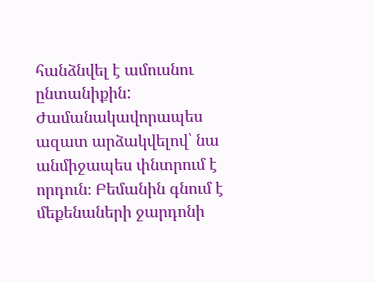հանձնվել է ամուսնու ընտանիքին: Ժամանակավորապես ազատ արձակվելով՝ նա անմիջապես փնտրում է որդուն։ Բեմանին գնում է մեքենաների ջարդոնի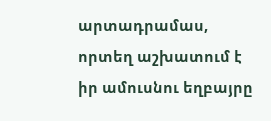արտադրամաս, որտեղ աշխատում է իր ամուսնու եղբայրը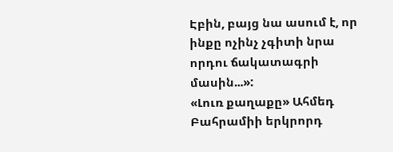Էբին, բայց նա ասում է, որ ինքը ոչինչ չգիտի նրա որդու ճակատագրի մասին...»:
«Լուռ քաղաքը» Ահմեդ Բահրամիի երկրորդ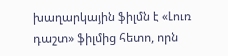խաղարկային ֆիլմն է «Լուռ դաշտ» ֆիլմից հետո, որն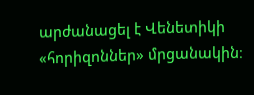արժանացել է Վենետիկի «հորիզոններ» մրցանակին։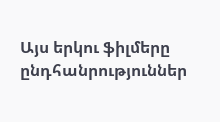Այս երկու ֆիլմերը ընդհանրություններ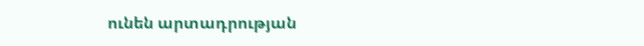ունեն արտադրության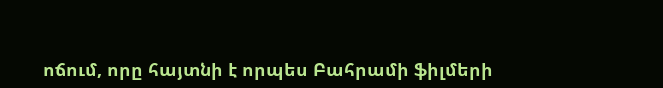ոճում, որը հայտնի է որպես Բահրամի ֆիլմերի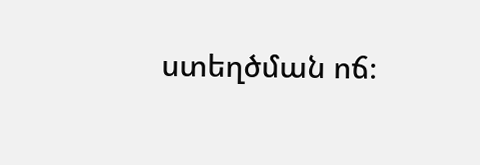ստեղծման ոճ։